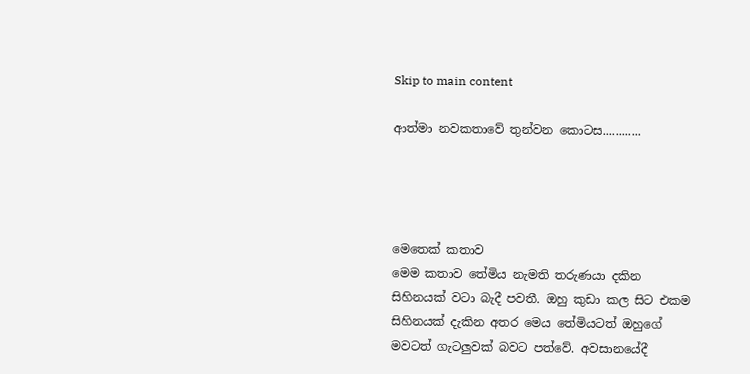Skip to main content

ආත්මා නවකතාවේ තුන්වන කොටස............




මෙතෙක් කතාව
මෙම කතාව තේමිය නැමති තරුණයා දකින සිහිනයක් වටා බැදී පවතී. ඔහු කුඩා කල සිට එකම සිහිනයක් දැකින අතර මෙය තේමියටත් ඔහුගේ මවටත් ගැටලුවක් බවට පත්වේ. අවසානයේදී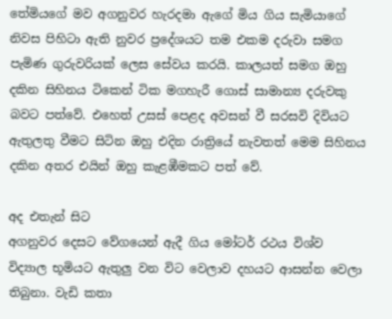තේමියගේ මව අගනුවර හැරදමා ඇගේ මිය ගිය සැමියාගේ නිවස පිහිටා ඇති නුවර ප්‍රදේශයට තම එකම දරුවා සමග පැමිණ ගුරුවරියක් ලෙස සේවය කරයි. කාලයත් සමග ඔහු දකින සිහිනය ටිකෙන් ටික මගහැරී ගොස් සාමාන්‍ය දරුවකු බවට පත්වේ. එහෙත් උසස් පෙළද අවසන් වී සරසවි දිවියට ඇතුලතු වීමට සිටින ඔහු එදින රාත්‍රියේ නැවතත් මෙම සිහිනය දකින අතර එයින් ඔහු කැළඹීමකට පත් වේ.

අද එතැන් සිට
අගනුවර දෙසට වේගයෙන් ඇදී ගිය මෝටර් රථය විශ්ව විද්‍යාල භූමියට ඇතුලු වන විට වෙලාව දහයට ආසන්න වෙලා තිබුනා. වැඩි කතා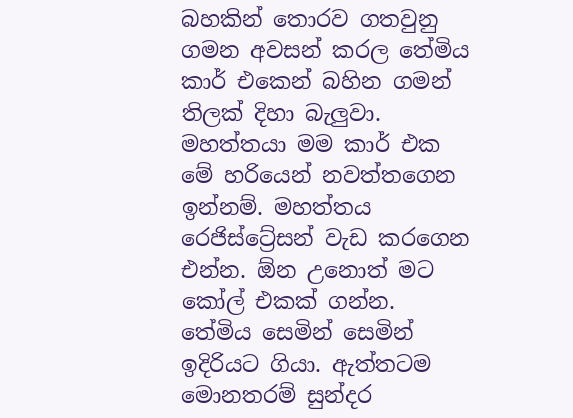බහකින් තොරව ගතවුනු ගමන අවසන් කරල තේමිය කාර් එකෙන් බහින ගමන් තිලක් දිහා බැලුවා.
මහත්තයා මම කාර් එක මේ හරියෙන් නවත්තගෙන ඉන්නම්. මහත්තය රෙජිස්ට්‍රේසන් වැඩ කරගෙන එන්න. ඕන උනොත් මට කෝල් එකක් ගන්න.
තේමිය සෙමින් සෙමින් ඉදිරියට ගියා. ඇත්තටම මොනතරම් සුන්දර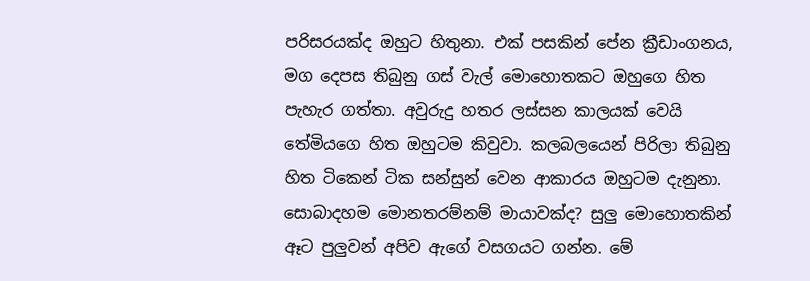පරිසරයක්ද ඔහුට හිතුනා. එක් පසකින් ‍පේන ක්‍රීඩාංගනය, මග දෙපස තිබුනු ගස් වැල් මොහොතකට ඔහුගෙ හිත පැහැර ගත්තා. අවුරුදු හතර ලස්සන කාලයක් වෙයි තේමියගෙ හිත ඔහුටම කිවුවා. කලබලයෙන් පිරිලා තිබුනු හිත ටිකෙන් ටික සන්සුන් වෙන ආකාරය ඔහුටම දැනුනා. සොබාදහම මොනතරම්නම් මායාවක්ද? සුලු මොහොතකින් ඈට පුලුවන් අපිව ඇගේ වසගයට ගන්න. මේ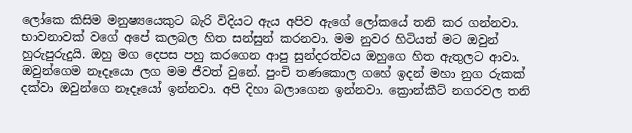ලෝකෙ කිසිම මනුෂ්‍යයෙකුට බැරි විදියට ඇය අපිව ඇගේ ලෝකයේ තනි කර ගන්නවා. භාවනාවක් වගේ අපේ කලබල හිත සන්සුන් කරනවා. මම නුවර හිටියත් මට ඔවුන් හුරුපුරුදුයි. ඔහු මග දෙපස පහු කරගෙන ආපු සුන්දරත්වය ඔහුගෙ හිත ඇතුලට ආවා. ඔවුන්ගෙම නෑදෑයො ලග මම ජීවත් වුනේ. පුංචි තණකොල ගහේ ඉදන් මහා නුග රුකක් දක්වා ඔවුන්ගෙ නෑදෑයෝ ඉන්නවා. අපි දිහා බලාගෙන ඉන්නවා. ක්‍රොන්කීට් නගරවල තනි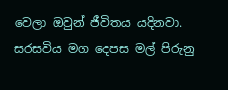වෙලා ඔවුන් ජීවිතය යදිනවා. සරසවිය මග දෙපස මල් පිරුනු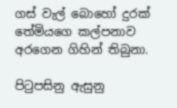ගස් වැල් බොහෝ දුරක් තේමියගෙ කල්පනාව අරගෙන ගිහින් තිබුනා.

පිටුපසිනු ඇසුනු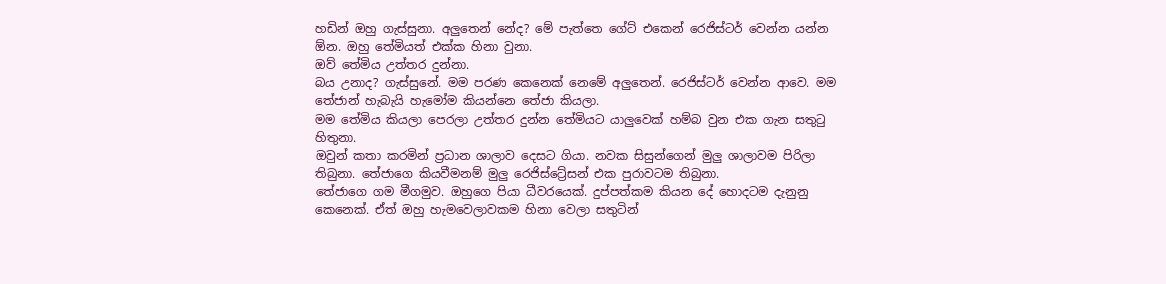හඩින් ඔහු ගැස්සුනා. අලුතෙන් නේද? මේ පැත්තෙ ගේට් එකෙන් රෙජිස්ටර් වෙන්න යන්න ඕන. ඔහු තේමියත් එක්ක හිනා වුනා.
ඔව් තේමිය උත්තර දුන්නා.
බය උනාද? ගැස්සුනේ. මම පරණ කෙනෙක් නෙමේ අලුතෙන්. රෙජිස්ටර් වෙන්න ආවෙ. මම තේජාන් හැබැයි හැමෝම කියන්නෙ තේජා කියලා.
මම තේමිය කියලා පෙරලා උත්තර දුන්න තේමියට යාලුවෙක් හම්බ වුන එක ගැන සතුටු හිතුනා.
ඔවුන් කතා කරමින් ප්‍රධාන ශාලාව දෙසට ගියා. නවක සිසුන්ගෙන් මුලු ශාලාවම පිරිලා තිබුනා. තේජාගෙ කියවීමනම් මුලු රෙජිස්ට්‍රේසන් එක පුරාවටම තිබුනා.
තේජාගෙ ගම මීගමුව. ඔහුගෙ පියා ධීවරයෙක්. දුප්පත්කම කියන දේ හොදටම දැනුනු කෙනෙක්. ඒත් ඔහු හැමවෙලාවකම හිනා වෙලා සතුටින්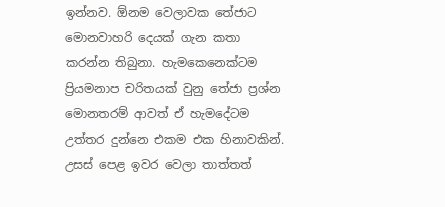ඉන්නව. ඕනම වෙලාවක තේජාට මොනවාහරි දෙයක් ගැන කතා කරන්න තිබුනා. හැමකෙනෙක්ටම ප්‍රියමනාප චරිතයක් වුනු තේජා ප්‍රශ්න මොනතරම් ආවත් ඒ හැමදේටම උත්තර දුන්නෙ එකම එක හිනාවකින්. උසස් පෙළ ඉවර වෙලා තාත්තත්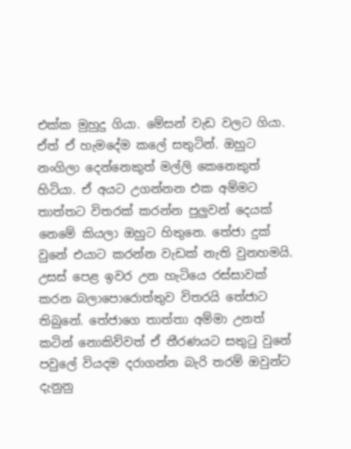එක්ක මුහුදු ගියා. මේසන් වැඩ වලට ගියා. ඒත් ඒ හැමදේම කලේ සතුටින්. ඔහුට නංගිලා දෙන්නෙකුත් මල්ලි කෙනෙකුත් හිටියා. ඒ අයට උගන්නන එක අම්මට තාත්තට විතරක් කරන්න පුලුවන් දෙයක් නෙමේ කියලා ඔහුට හිතුනෙ. තේජා දුක් වුනේ එයාට කරන්න වැඩක් නැති වුනහමයි. උසස් පෙළ ඉවර උන හැටියෙ රස්සාවක් කරන බලාපොරොත්තුව විතරයි තේජාට තිබුනේ. තේජාගෙ තාත්තා අම්මා උනත් කටින් නොකිව්වත් ඒ තීරණයට සතුටු වුනේ පවුලේ වියදම දරාගන්න බැරි තරම් ඔවුන්ට දැනුනු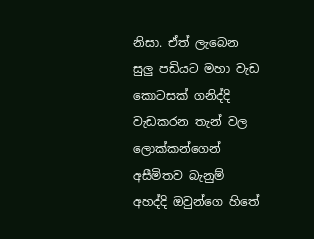නිසා. ඒත් ලැබෙන සුලු පඩියට මහා වැඩ කොටසක් ගනිද්දි වැඩකරන තැන් වල ලොක්කන්ගෙන් අසීමිතව බැනුම් අහද්දි ඔවුන්ගෙ හිතේ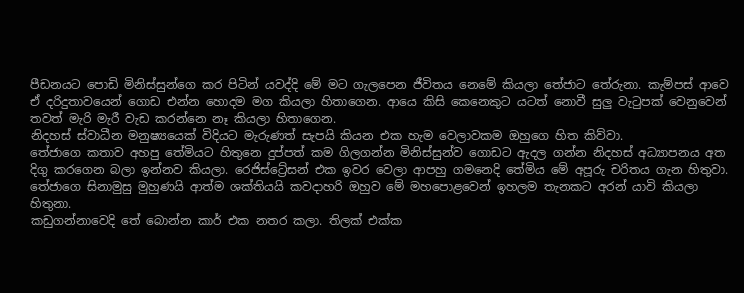පීඩනයට පොඩි මිනිස්සුන්ගෙ කර පිටින් යවද්දි මේ මට ගැලපෙන ජීවිතය නෙමේ කියලා තේජාට තේරුනා. කැම්පස් ආවෙ ඒ දරිදුතාවයෙන් ගොඩ එන්න හොදම මග කියලා හිතාගෙන. ආයෙ කිසි කෙනෙකුට යටත් නොවී සුලු වැටුපක් වෙනුවෙන් තවත් මැරි මැරී වැඩ කරන්නෙ නෑ කියලා හිතාගෙන.
නිදහස් ස්වාධීන මනුෂ්‍යයෙක් විදියට මැරුණත් සැපයි කියන එක හැම වෙලාවකම ඔහුගෙ හිත කිව්වා.
තේජාගෙ කතාව අහපු තේමියට හිතුනෙ දුප්පත් කම ගිලගන්න මිනිස්සුන්ව ගොඩට ඇදල ගන්න නිදහස් අධ්‍යාපනය අත දිගු කරගෙන බලා ඉන්නව කියලා. රෙජිස්ට්‍රේසන් එක ඉවර වෙලා ආපහු ගමනෙදි තේමිය මේ අපූරු චරිතය ගැන හිතුවා. තේජාගෙ සිනාමුසු මුහුණයි ආත්ම ශක්තියයි කවදාහරි ඔහුව මේ මහපොළවෙන් ඉහලම තැනකට අරන් යාවි කියලා හිතුනා.
කඩුගන්නාවෙදි තේ බොන්න කාර් එක නතර කලා. තිලක් එක්ක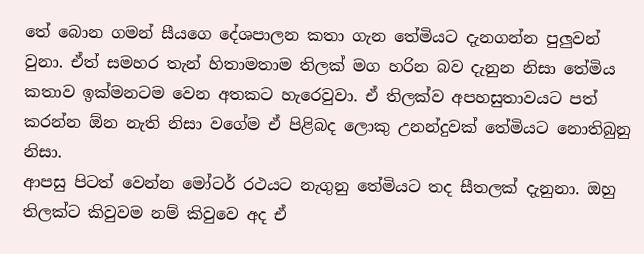තේ බොන ගමන් සීයගෙ දේශපාලන කතා ගැන තේමියට දැනගන්න පුලුවන් වුනා. ඒත් සමහර තැන් හිතාමතාම තිලක් මග හරින බව ‍දැනුන නිසා තේමිය කතාව ඉක්මනටම වෙන අතකට හැරෙවුවා. ඒ තිලක්ව අපහසුතාවයට පත් කරන්න ඕන නැති නිසා වගේම ඒ පිළිබද ලොකු උනන්දුවක් තේමියට නොතිබුනු නිසා.
ආපසු පිටත් වෙන්න මෝටර් රථයට නැගුනු තේමියට තද සීතලක් දැනුනා. ඔහු තිලක්ට කිවුවම නම් කිවුවෙ අද ඒ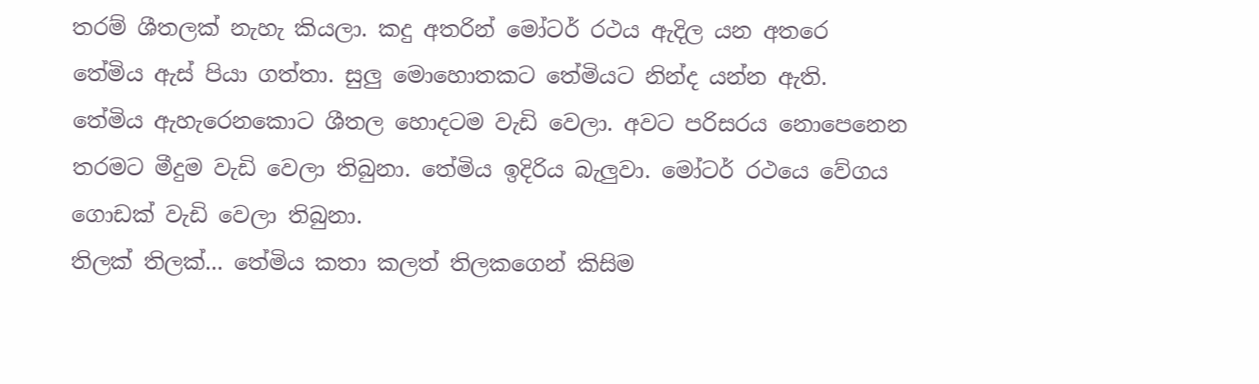තරම් ශීතලක් නැහැ කියලා. කදු අතරින් මෝටර් රථය ඇදිල යන අතරෙ තේමිය ඇස් පියා ගත්තා. සුලු මොහොතකට තේමියට නින්ද යන්න ඇති.
තේමිය ඇහැරෙනකොට ශීතල හොදටම වැඩි වෙලා. අවට පරිසරය ‍නොපෙනෙන තරමට මීදුම වැඩි වෙලා තිබුනා. තේමිය ඉදිරිය බැලුවා. මෝටර් රථයෙ වේගය ගොඩක් වැඩි වෙලා තිබුනා.
තිලක් තිලක්... තේමිය කතා කලත් තිලකගෙන් කිසිම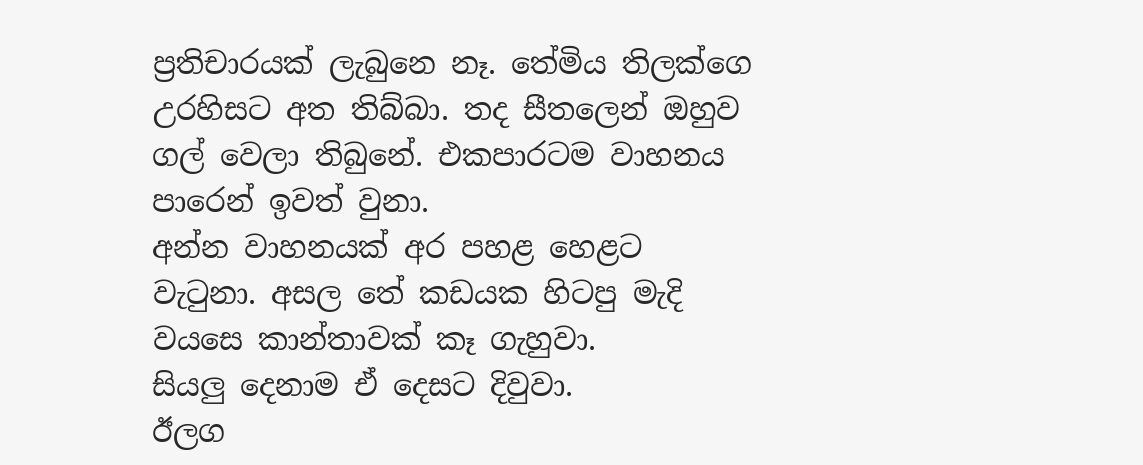ප්‍රතිචාරයක් ලැබුනෙ නෑ. තේමිය තිලක්ගෙ උරහිසට අත තිබ්බා. තද සීතලෙන් ඔහුව ගල් වෙලා තිබුනේ. එකපාරටම වාහනය පාරෙන් ඉවත් වුනා.
අන්න වාහනයක් අර පහළ හෙළට වැටුනා. අසල තේ කඩයක හිටපු මැදි වයසෙ කාන්තාවක් කෑ ගැහුවා.
සියලු දෙනාම ඒ දෙසට දිවුවා.
ඊලග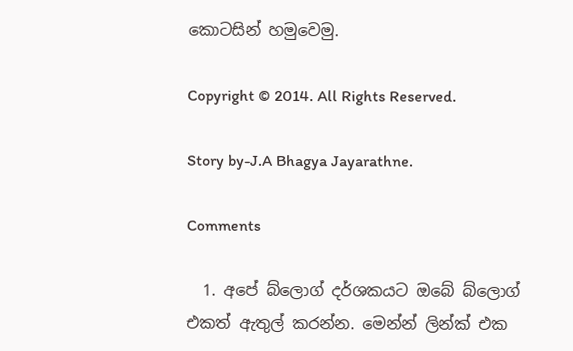කොටසින් හමුවෙමු.

Copyright © 2014. All Rights Reserved.

Story by-J.A Bhagya Jayarathne.

Comments

  1. අපේ බ්ලොග් දර්ශකයට ඔබේ බ්ලොග් එකත් ඇතුල් කරන්න. මෙන්න් ලින්ක් එක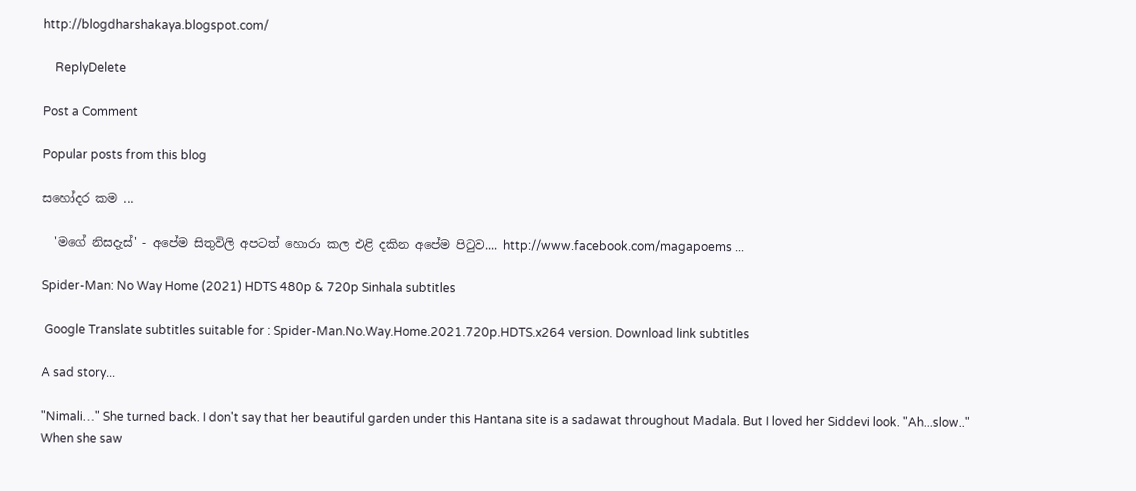http://blogdharshakaya.blogspot.com/

    ReplyDelete

Post a Comment

Popular posts from this blog

සහෝදර කම ...

  'මගේ නිසදැස්' - අපේම සිතුවිලි අපටත් හොරා කල එළි දකින අපේම පිටුව.... http://www.facebook.com/magapoems ...

Spider-Man: No Way Home (2021) HDTS 480p & 720p Sinhala subtitles

 Google Translate subtitles suitable for : Spider-Man.No.Way.Home.2021.720p.HDTS.x264 version. Download link subtitles

A sad story...

"Nimali…" She turned back. I don't say that her beautiful garden under this Hantana site is a sadawat throughout Madala. But I loved her Siddevi look. "Ah...slow.." When she saw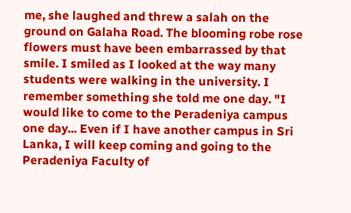me, she laughed and threw a salah on the ground on Galaha Road. The blooming robe rose flowers must have been embarrassed by that smile. I smiled as I looked at the way many students were walking in the university. I remember something she told me one day. "I would like to come to the Peradeniya campus one day... Even if I have another campus in Sri Lanka, I will keep coming and going to the Peradeniya Faculty of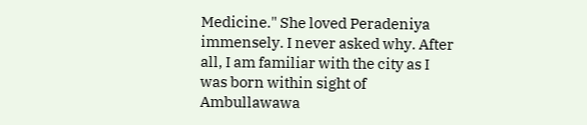Medicine." She loved Peradeniya immensely. I never asked why. After all, I am familiar with the city as I was born within sight of Ambullawawa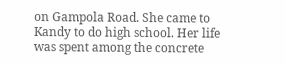on Gampola Road. She came to Kandy to do high school. Her life was spent among the concrete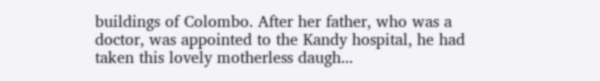buildings of Colombo. After her father, who was a doctor, was appointed to the Kandy hospital, he had taken this lovely motherless daugh...